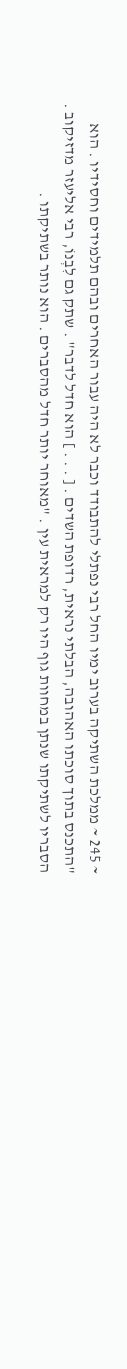~ 245 ~ ממלכת השתיקה בערוב ימיו החל רבי נפתלי להתבודד וכבר לא היה עבור האחרים ובהם תלמידים וחסידיו . הוא "התכנס בתוך סוכתו האהובה, הבלתי נראית, רדופת השדים . [ . . . ] הוא חדל לדבר" . שתק גם לִבְנוֹ, רבי אליעזר מדזיקוב . הסבריו לשתיקתו שנתן במחוות גוף היו רק למראית עין . "מאוחר יותר חדל מהסברים . הוא נותר בשתיקתו .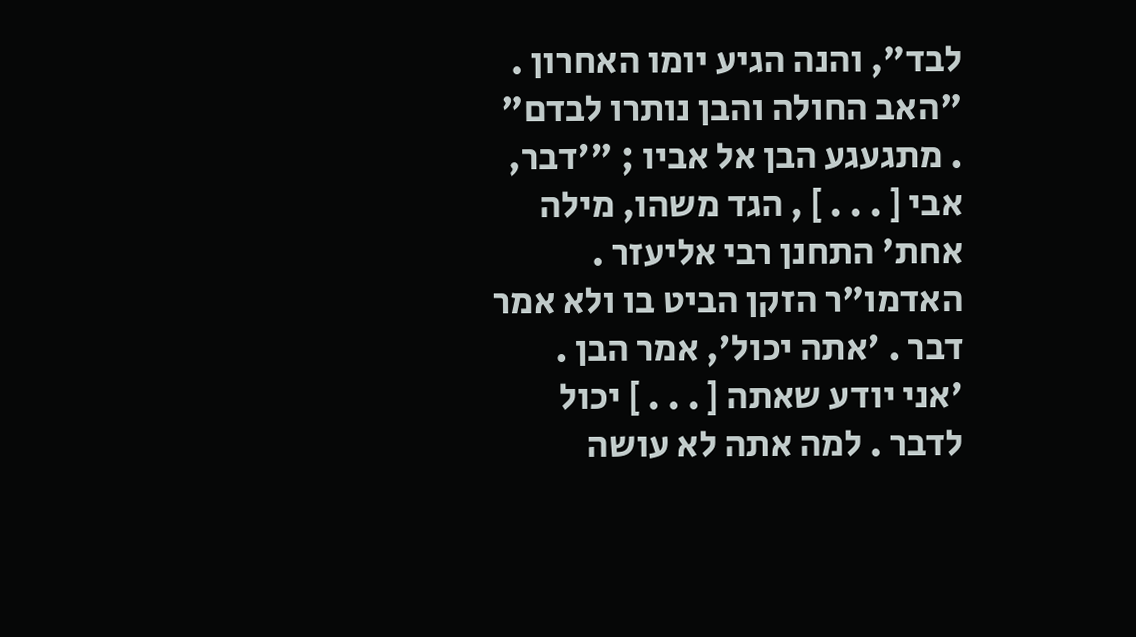לבד", והנה הגיע יומו האחרון . "האב החולה והבן נותרו לבדם" . מתגעגע הבן אל אביו ; "'דבר, אבי [ . . . ] , הגד משהו, מילה אחת' התחנן רבי אליעזר . האדמו"ר הזקן הביט בו ולא אמר דבר . 'אתה יכול', אמר הבן . 'אני יודע שאתה [ . . . ] יכול לדבר . למה אתה לא עושה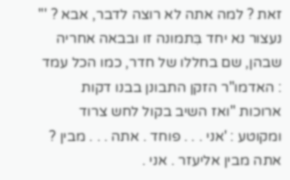זאת ? למה אתה לא רוצה לדבר, אבא ? '" נעצור נא יחד בִּתמונה זו ובבאה אחריה שבהן, שם בחללו של חדר, כמו הכל עמד : האדמו"ר הזקן התבונן בבנו דקות ארוכות "ואז השיב בקול לחש צרוד ומקוטע : 'אני . . . פוחד . אתה . . . מבין ? אתה מבין אליעזר . אני .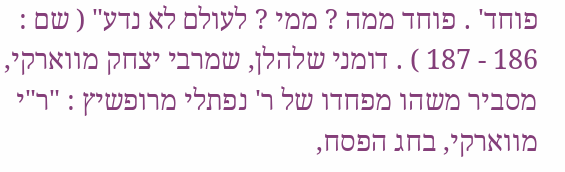פוחד' . פוחד ממה ? ממי ? לעולם לא נדע" ( שם : 186 - 187 ) . דומני שלהלן, שמרבי יצחק מווארקי, מסביר משהו מפחדו של ר' נפתלי מרופשיץ : "ר"י מווארקי, בחג הפסח,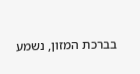בברכת המזון, נשמע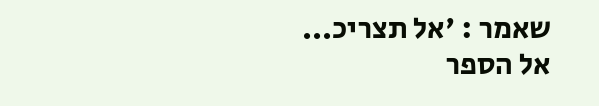שאמר : 'אל תצריכ...
אל הספר